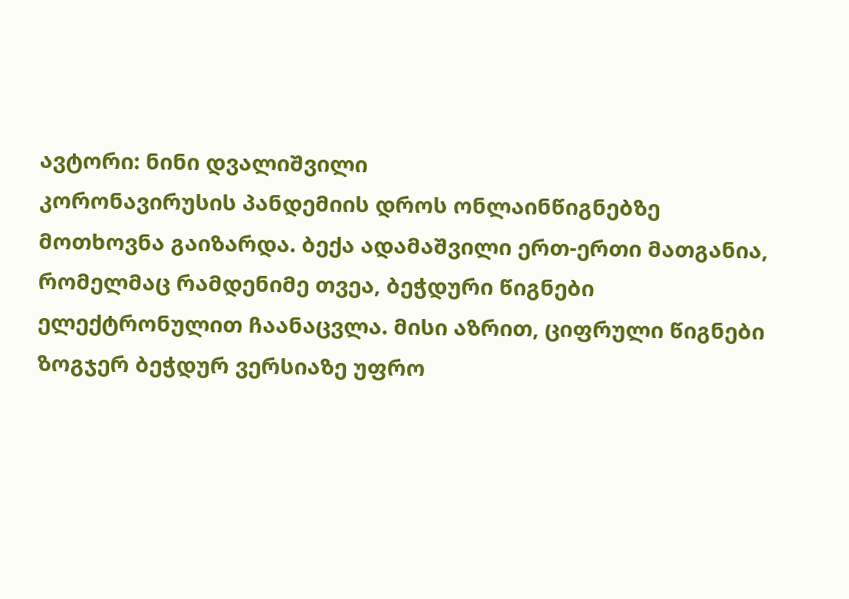ავტორი: ნინი დვალიშვილი
კორონავირუსის პანდემიის დროს ონლაინწიგნებზე მოთხოვნა გაიზარდა. ბექა ადამაშვილი ერთ-ერთი მათგანია, რომელმაც რამდენიმე თვეა, ბეჭდური წიგნები ელექტრონულით ჩაანაცვლა. მისი აზრით, ციფრული წიგნები ზოგჯერ ბეჭდურ ვერსიაზე უფრო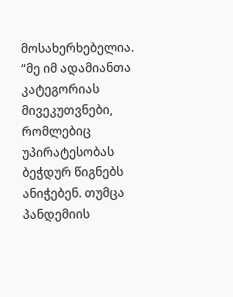მოსახერხებელია.
“მე იმ ადამიანთა კატეგორიას მივეკუთვნები, რომლებიც უპირატესობას ბეჭდურ წიგნებს ანიჭებენ. თუმცა პანდემიის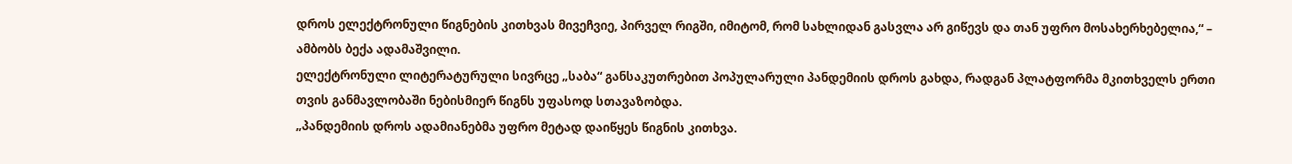დროს ელექტრონული წიგნების კითხვას მივეჩვიე, პირველ რიგში, იმიტომ, რომ სახლიდან გასვლა არ გიწევს და თან უფრო მოსახერხებელია,“ – ამბობს ბექა ადამაშვილი.
ელექტრონული ლიტერატურული სივრცე „საბა“ განსაკუთრებით პოპულარული პანდემიის დროს გახდა, რადგან პლატფორმა მკითხველს ერთი თვის განმავლობაში ნებისმიერ წიგნს უფასოდ სთავაზობდა.
„პანდემიის დროს ადამიანებმა უფრო მეტად დაიწყეს წიგნის კითხვა.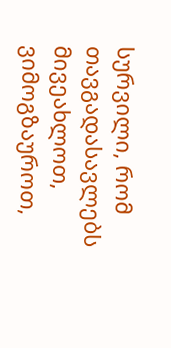სურვილი, რომ თავგადასავლებს მივეახლოთ, ვიმოგზაუროთ,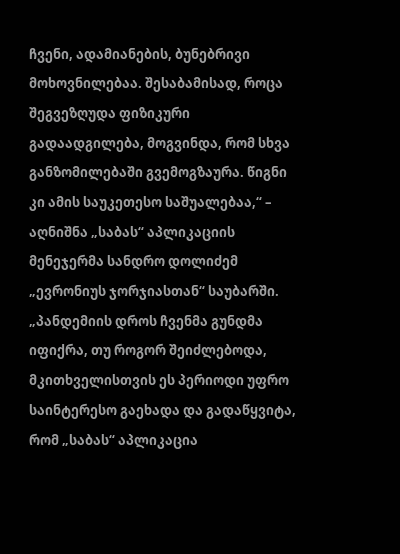ჩვენი, ადამიანების, ბუნებრივი მოხოვნილებაა. შესაბამისად, როცა შეგვეზღუდა ფიზიკური გადაადგილება, მოგვინდა, რომ სხვა განზომილებაში გვემოგზაურა. წიგნი კი ამის საუკეთესო საშუალებაა,“ – აღნიშნა „საბას“ აპლიკაციის მენეჯერმა სანდრო დოლიძემ „ევრონიუს ჯორჯიასთან“ საუბარში.
„პანდემიის დროს ჩვენმა გუნდმა იფიქრა, თუ როგორ შეიძლებოდა, მკითხველისთვის ეს პერიოდი უფრო საინტერესო გაეხადა და გადაწყვიტა, რომ „საბას“ აპლიკაცია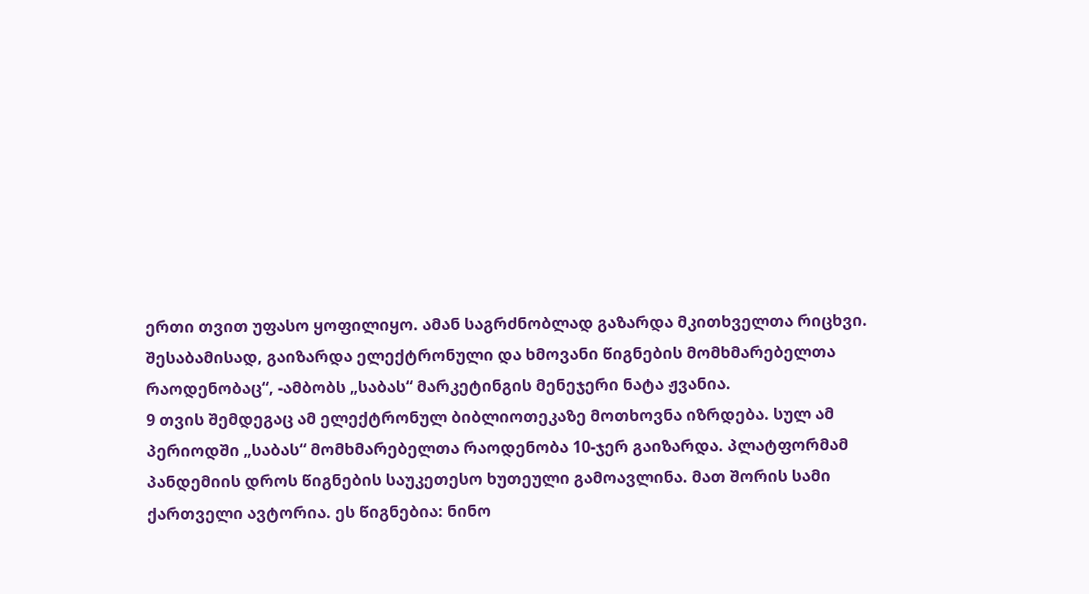ერთი თვით უფასო ყოფილიყო. ამან საგრძნობლად გაზარდა მკითხველთა რიცხვი. შესაბამისად, გაიზარდა ელექტრონული და ხმოვანი წიგნების მომხმარებელთა რაოდენობაც“, -ამბობს „საბას“ მარკეტინგის მენეჯერი ნატა ჟვანია.
9 თვის შემდეგაც ამ ელექტრონულ ბიბლიოთეკაზე მოთხოვნა იზრდება. სულ ამ პერიოდში „საბას“ მომხმარებელთა რაოდენობა 10-ჯერ გაიზარდა. პლატფორმამ პანდემიის დროს წიგნების საუკეთესო ხუთეული გამოავლინა. მათ შორის სამი ქართველი ავტორია. ეს წიგნებია: ნინო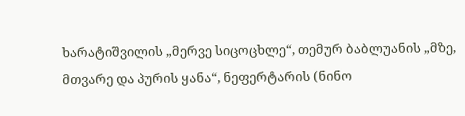ხარატიშვილის „მერვე სიცოცხლე“, თემურ ბაბლუანის „მზე, მთვარე და პურის ყანა“, ნეფერტარის (ნინო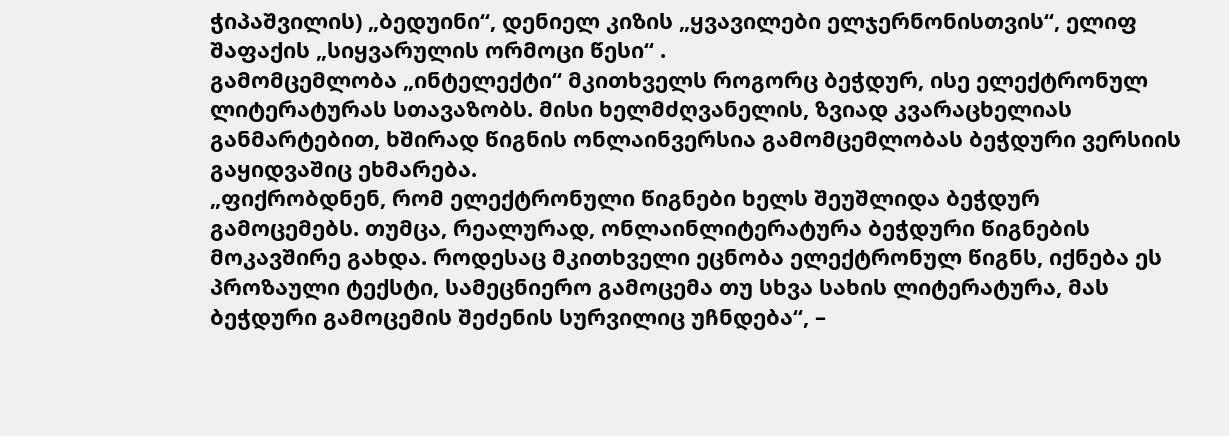ჭიპაშვილის) „ბედუინი“, დენიელ კიზის „ყვავილები ელჯერნონისთვის“, ელიფ შაფაქის „სიყვარულის ორმოცი წესი“ .
გამომცემლობა „ინტელექტი“ მკითხველს როგორც ბეჭდურ, ისე ელექტრონულ ლიტერატურას სთავაზობს. მისი ხელმძღვანელის, ზვიად კვარაცხელიას განმარტებით, ხშირად წიგნის ონლაინვერსია გამომცემლობას ბეჭდური ვერსიის გაყიდვაშიც ეხმარება.
„ფიქრობდნენ, რომ ელექტრონული წიგნები ხელს შეუშლიდა ბეჭდურ გამოცემებს. თუმცა, რეალურად, ონლაინლიტერატურა ბეჭდური წიგნების მოკავშირე გახდა. როდესაც მკითხველი ეცნობა ელექტრონულ წიგნს, იქნება ეს პროზაული ტექსტი, სამეცნიერო გამოცემა თუ სხვა სახის ლიტერატურა, მას ბეჭდური გამოცემის შეძენის სურვილიც უჩნდება“, –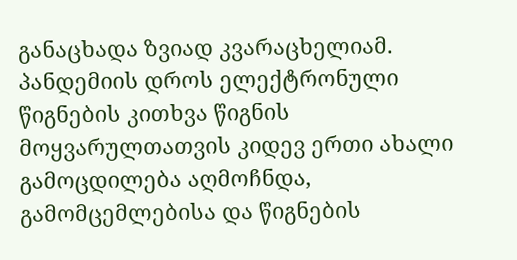განაცხადა ზვიად კვარაცხელიამ.
პანდემიის დროს ელექტრონული წიგნების კითხვა წიგნის მოყვარულთათვის კიდევ ერთი ახალი გამოცდილება აღმოჩნდა, გამომცემლებისა და წიგნების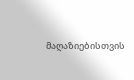მაღაზიებისთვის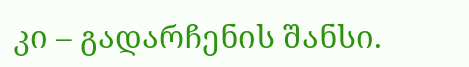კი – გადარჩენის შანსი.